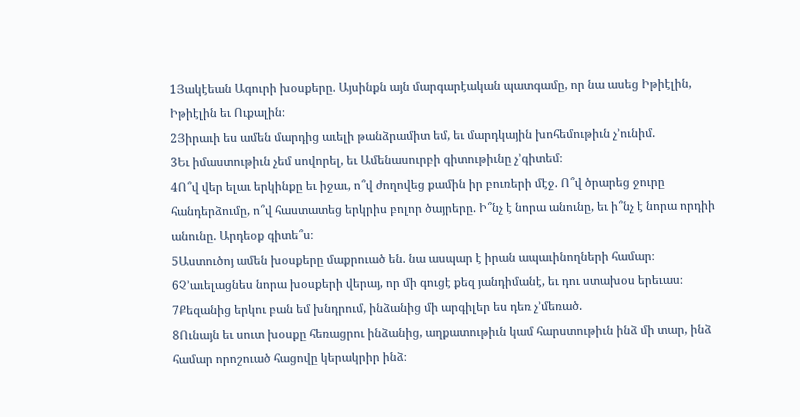1Յակէեան Ագուրի խօսքերը. Այսինքն այն մարգարէական պատգամը, որ նա ասեց Իթիէլին, Իթիէլին եւ Ուքալին։
2Յիրաւի ես ամեն մարդից աւելի թանձրամիտ եմ, եւ մարդկային խոհեմութիւն չ’ունիմ.
3Եւ իմաստութիւն չեմ սովորել, եւ Ամենասուրբի գիտութիւնը չ’գիտեմ։
4Ո՞վ վեր ելաւ երկինքը եւ իջաւ, ո՞վ ժողովեց քամին իր բուռերի մէջ. Ո՞վ ծրարեց ջուրը հանդերձումը, ո՞վ հաստատեց երկրիս բոլոր ծայրերը. Ի՞նչ է նորա անունը, եւ ի՞նչ է նորա որդիի անունը. Արդեօք գիտե՞ս։
5Աստուծոյ ամեն խօսքերը մաքրուած են. նա ասպար է իրան ապաւինողների համար։
6Չ’աւելացնես նորա խօսքերի վերայ, որ մի գուցէ քեզ յանդիմանէ, եւ դու ստախօս երեւաս։
7Քեզանից երկու բան եմ խնդրում, ինձանից մի արգիլեր ես դեռ չ’մեռած.
8Ունայն եւ սուտ խօսքը հեռացրու ինձանից, աղքատութիւն կամ հարստութիւն ինձ մի տար, ինձ համար որոշուած հացովը կերակրիր ինձ։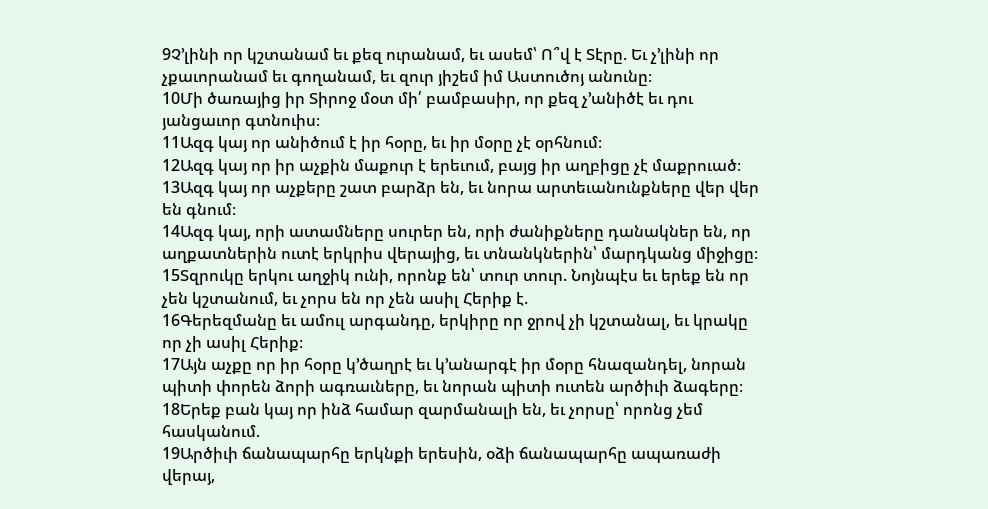9Չ’լինի որ կշտանամ եւ քեզ ուրանամ, եւ ասեմ՝ Ո՞վ է Տէրը. Եւ չ’լինի որ չքաւորանամ եւ գողանամ, եւ զուր յիշեմ իմ Աստուծոյ անունը։
10Մի ծառայից իր Տիրոջ մօտ մի՛ բամբասիր, որ քեզ չ’անիծէ եւ դու յանցաւոր գտնուիս։
11Ազգ կայ որ անիծում է իր հօրը, եւ իր մօրը չէ օրհնում։
12Ազգ կայ որ իր աչքին մաքուր է երեւում, բայց իր աղբիցը չէ մաքրուած։
13Ազգ կայ որ աչքերը շատ բարձր են, եւ նորա արտեւանունքները վեր վեր են գնում։
14Ազգ կայ, որի ատամները սուրեր են, որի ժանիքները դանակներ են, որ աղքատներին ուտէ երկրիս վերայից, եւ տնանկներին՝ մարդկանց միջիցը։
15Տզրուկը երկու աղջիկ ունի, որոնք են՝ տուր տուր. Նոյնպէս եւ երեք են որ չեն կշտանում, եւ չորս են որ չեն ասիլ Հերիք է.
16Գերեզմանը եւ ամուլ արգանդը, երկիրը որ ջրով չի կշտանալ, եւ կրակը որ չի ասիլ Հերիք։
17Այն աչքը որ իր հօրը կ’ծաղրէ եւ կ’անարգէ իր մօրը հնազանդել, նորան պիտի փորեն ձորի ագռաւները, եւ նորան պիտի ուտեն արծիւի ձագերը։
18Երեք բան կայ որ ինձ համար զարմանալի են, եւ չորսը՝ որոնց չեմ հասկանում.
19Արծիւի ճանապարհը երկնքի երեսին, օձի ճանապարհը ապառաժի վերայ,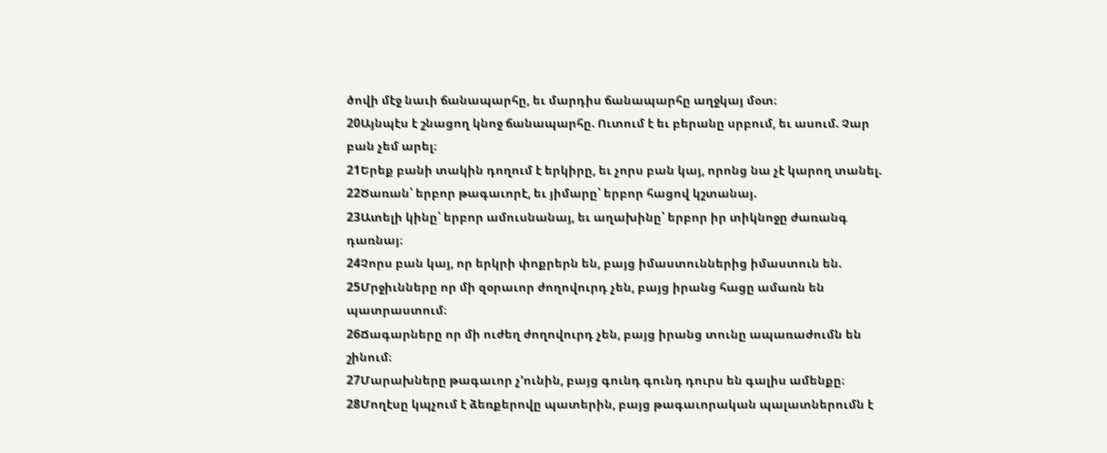ծովի մէջ նաւի ճանապարհը, եւ մարդիս ճանապարհը աղջկայ մօտ։
20Այնպէս է շնացող կնոջ ճանապարհը. Ուտում է եւ բերանը սրբում, եւ ասում. Չար բան չեմ արել։
21Երեք բանի տակին դողում է երկիրը, եւ չորս բան կայ, որոնց նա չէ կարող տանել.
22Ծառան՝ երբոր թագաւորէ, եւ յիմարը՝ երբոր հացով կշտանայ.
23Ատելի կինը՝ երբոր ամուսնանայ, եւ աղախինը՝ երբոր իր տիկնոջը ժառանգ դառնայ։
24Չորս բան կայ, որ երկրի փոքրերն են, բայց իմաստուններից իմաստուն են.
25Մրջիւնները որ մի զօրաւոր ժողովուրդ չեն, բայց իրանց հացը ամառն են պատրաստում։
26Ճագարները որ մի ուժեղ ժողովուրդ չեն, բայց իրանց տունը ապառաժումն են շինում։
27Մարախները թագաւոր չ’ունին, բայց գունդ գունդ դուրս են գալիս ամենքը։
28Մողէսը կպչում է ձեռքերովը պատերին, բայց թագաւորական պալատներումն է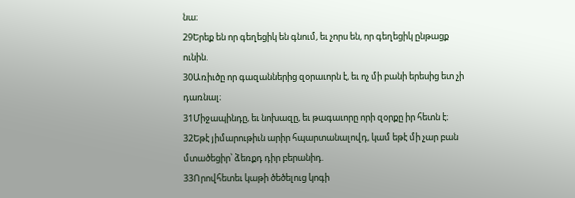նա։
29Երեք են որ գեղեցիկ են գնում, եւ չորս են, որ գեղեցիկ ընթացք ունին.
30Առիւծը որ գազաններից զօրաւորն է, եւ ոչ մի բանի երեսից ետ չի դառնալ։
31Միջապինդը, եւ նոխազը, եւ թագաւորը որի զօրքը իր հետն է։
32Եթէ յիմարութիւն արիր հպարտանալովդ, կամ եթէ մի չար բան մտածեցիր՝ ձեռքդ դիր բերանիդ.
33Որովհետեւ կաթի ծեծելուց կոգի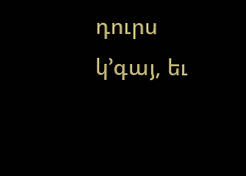դուրս կ’գայ, եւ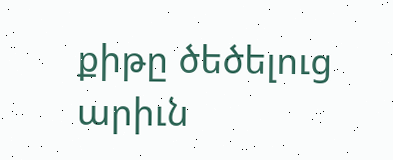քիթը ծեծելուց արիւն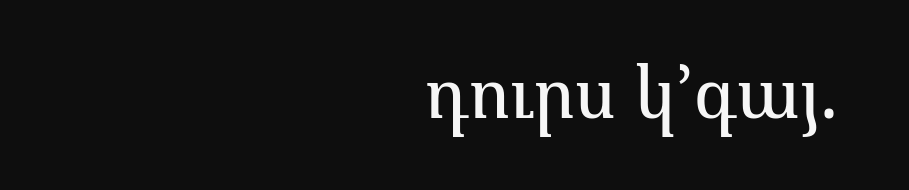դուրս կ’գայ.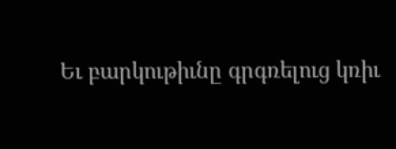Եւ բարկութիւնը գրգռելուց կռիւ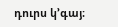դուրս կ’գայ։